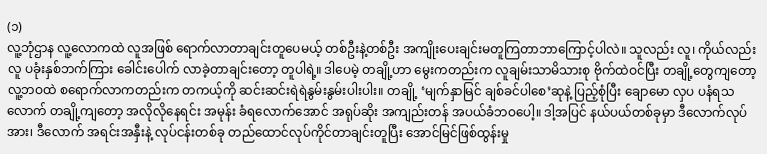(၁)
လူ့ဘုံဌာန လူ့လောကထဲ လူအဖြစ် ရောက်လာတာချင်းတူပေမယ့် တစ်ဦးနဲ့တစ်ဦး အကျိုးပေးချင်းမတူကြတာဘာကြောင့်ပါလဲ။ သူလည်း လူ၊ ကိုယ်လည်းလူ ပခုံးနှစ်ဘက်ကြား ခေါင်းပေါက် လာခဲ့တာချင်းတော့ တူပါရဲ့။ ဒါပေမဲ့ တချို့ဟာ မွေးကတည်းက လူချမ်းသာမိသားစု ဗိုက်ထဲဝင်ပြီး တချို့တွေကျတော့ လူ့ဘဝထဲ စရောက်လာကတည်းက တကယ့်ကို ဆင်းဆင်းရဲရဲနွမ်းနွမ်းပါးပါး။ တချို့ ‘မျက်နှာမြင် ချစ်ခင်ပါစေ’ဆုနဲ့ ပြည့်စုံပြီး ချောမော လှပ ပနံရသလောက် တချို့ကျတော့ အလိုလိုနေရင်း အမုန်း ခံရလောက်အောင် အရုပ်ဆိုး အကျည်းတန် အပယ်ခံဘဝပေါ့။ ဒါ့အပြင် နယ်ပယ်တစ်ခုမှာ ဒီလောက်လုပ်အား၊ ဒီလောက် အရင်းအနှီးနဲ့ လုပ်ငန်းတစ်ခု တည်ထောင်လုပ်ကိုင်တာချင်းတူပြီး အောင်မြင်ဖြစ်ထွန်းမှု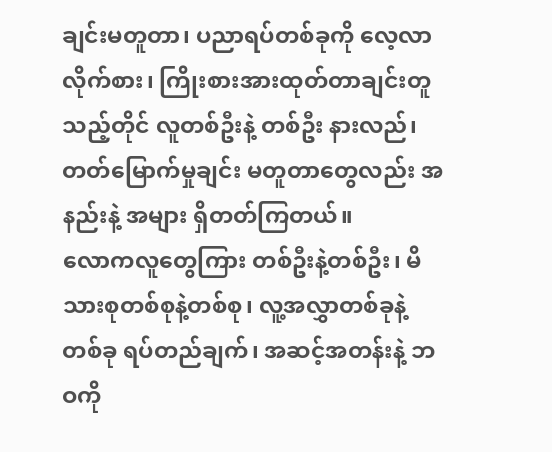ချင်းမတူတာ၊ ပညာရပ်တစ်ခုကို လေ့လာ လိုက်စား၊ ကြိုးစားအားထုတ်တာချင်းတူသည့်တိုင် လူတစ်ဦးနဲ့ တစ်ဦး နားလည်၊ တတ်မြောက်မှုချင်း မတူတာတွေလည်း အနည်းနဲ့ အများ ရှိတတ်ကြတယ်။
လောကလူတွေကြား တစ်ဦးနဲ့တစ်ဦး၊ မိသားစုတစ်စုနဲ့တစ်စု၊ လူ့အလွှာတစ်ခုနဲ့တစ်ခု ရပ်တည်ချက်၊ အဆင့်အတန်းနဲ့ ဘဝကို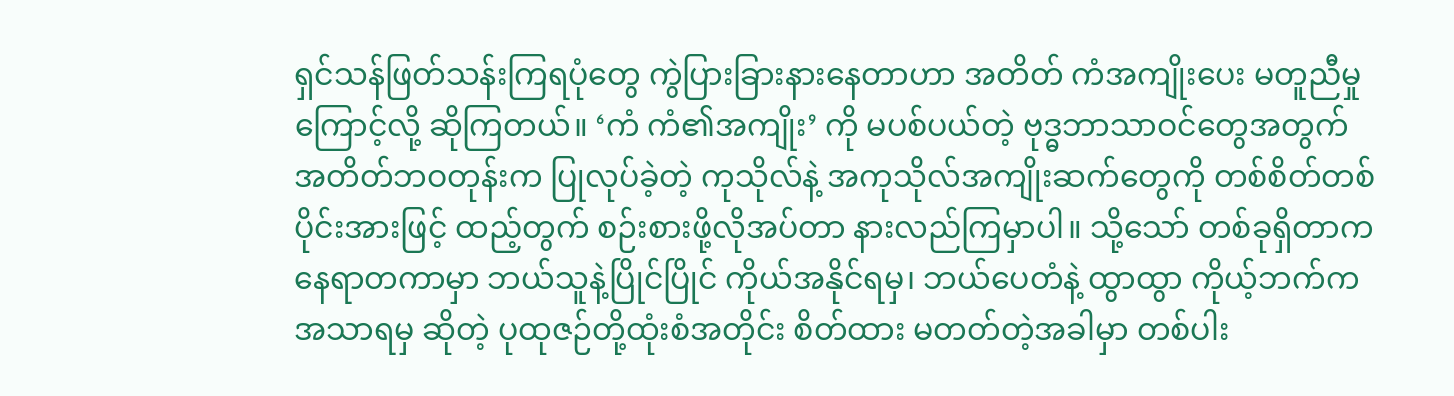ရှင်သန်ဖြတ်သန်းကြရပုံတွေ ကွဲပြားခြားနားနေတာဟာ အတိတ် ကံအကျိုးပေး မတူညီမှုကြောင့်လို့ ဆိုကြတယ်။ ‘ကံ ကံ၏အကျိုး’ ကို မပစ်ပယ်တဲ့ ဗုဒ္ဓဘာသာဝင်တွေအတွက် အတိတ်ဘဝတုန်းက ပြုလုပ်ခဲ့တဲ့ ကုသိုလ်နဲ့ အကုသိုလ်အကျိုးဆက်တွေကို တစ်စိတ်တစ် ပိုင်းအားဖြင့် ထည့်တွက် စဉ်းစားဖို့လိုအပ်တာ နားလည်ကြမှာပါ။ သို့သော် တစ်ခုရှိတာက နေရာတကာမှာ ဘယ်သူနဲ့ပြိုင်ပြိုင် ကိုယ်အနိုင်ရမှ၊ ဘယ်ပေတံနဲ့ ထွာထွာ ကိုယ့်ဘက်က အသာရမှ ဆိုတဲ့ ပုထုဇဉ်တို့ထုံးစံအတိုင်း စိတ်ထား မတတ်တဲ့အခါမှာ တစ်ပါး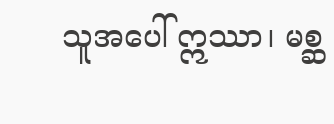သူအပေါ် ဣဿာ၊ မစ္ဆ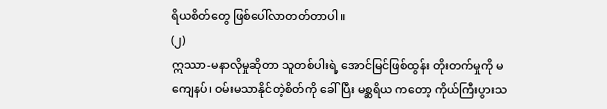ရိယစိတ်တွေ ဖြစ်ပေါ်လာတတ်တာပါ။
(၂)
ဣဿာ-မနာလိုမှုဆိုတာ သူတစ်ပါးရဲ့ အောင်မြင်ဖြစ်ထွန်း တိုးတက်မှုကို မကျေနပ်၊ ဝမ်းမသာနိုင်တဲ့စိတ်ကို ခေါ်ပြီး မစ္ဆရိယ ကတော့ ကိုယ်ကြီးပွားသ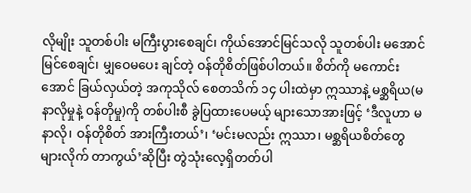လိုမျိုး သူတစ်ပါး မကြီးပွားစေချင်၊ ကိုယ်အောင်မြင်သလို သူတစ်ပါး မအောင်မြင်စေချင်၊ မျှဝေမပေး ချင်တဲ့ ဝန်တိုစိတ်ဖြစ်ပါတယ်။ စိတ်ကို မကောင်းအောင် ခြယ်လှယ်တဲ့ အကုသိုလ် စေတသိက် ၁၄ ပါးထဲမှာ ဣဿာနဲ့ မစ္ဆရိယ(မနာလိုမှုနဲ့ ဝန်တိုမှု)ကို တစ်ပါးစီ ခွဲပြထားပေမယ့် များသောအားဖြင့် ‘ဒီလူဟာ မနာလို၊ ဝန်တိုစိတ် အားကြီးတယ်’၊ ‘မင်းမလည်း ဣဿာ၊ မစ္ဆရိယစိတ်တွေ များလိုက် တာကွယ်’ဆိုပြီး တွဲသုံးလေ့ရှိတတ်ပါ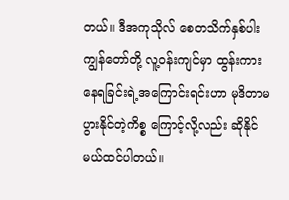တယ်။ ဒီအကုသိုလ် စေတသိက်နှစ်ပါး ကျွန်တော်တို့ လူ့ဝန်းကျင်မှာ ထွန်းကားနေရခြင်းရဲ့အကြောင်းရင်းဟာ မုဒိတာမပွားနိုင်တဲ့ကိစ္စ ကြောင့်လို့လည်း ဆိုနိုင်မယ်ထင်ပါတယ်။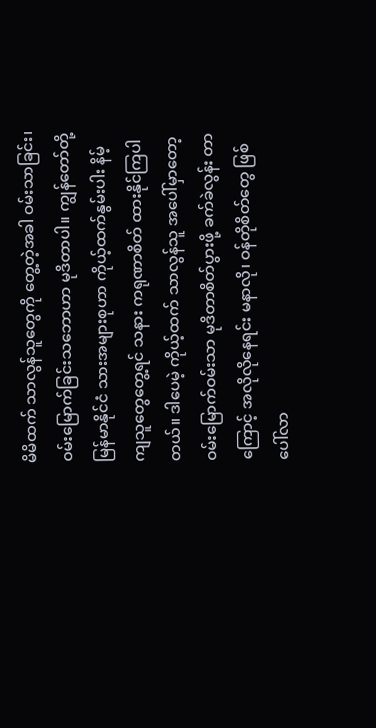မိမိထက် သာလွန်သူတွေကို တွေ့တဲ့အခါ ဝမ်းသာခြင်း၊ ဝမ်းမြောက်ခြင်းသဘောဟာ မုဒိတာပါ။ ကျွန်တော်တို့ မြန်မာနိုင်ငံ သားအများစုဟာ ကိုယ့်ထက်နွမ်းပါး နိမ့်ကျသူတွေတွေ့ရင် သနား ကရုဏာစိတ် ထားနိုင်ကြပါတယ်။ ဒါပေမဲ့ ကိုယ့်ထက် သာလွန်သူ အပေါ်မှာတော့ ဝမ်းမြောက်ဝမ်းသာ မုဒိတာစိတ်ပွားဖို့ ခက်ခဲလွန်း တာကြောင့် အလိုလိုနေရင်း မနာလို၊ ဝန်တိုစိတ်တွေ ဖြစ်ပေါ်လာ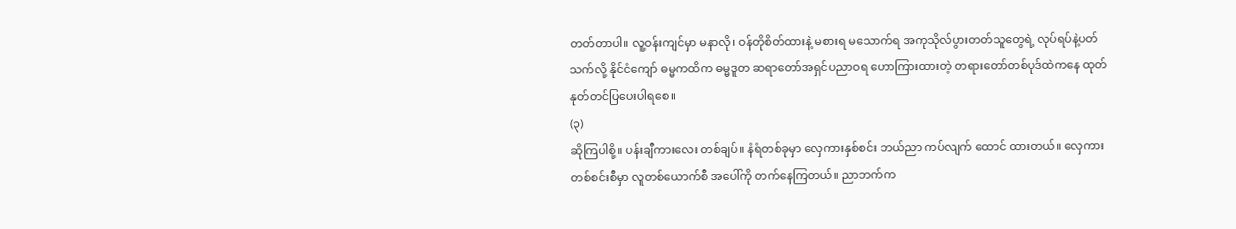တတ်တာပါ။ လူ့ဝန်းကျင်မှာ မနာလို၊ ဝန်တိုစိတ်ထားနဲ့ မစားရ မသောက်ရ အကုသိုလ်ပွားတတ်သူတွေရဲ့ လုပ်ရပ်နဲ့ပတ်သက်လို့ နိုင်ငံကျော် ဓမ္မကထိက ဓမ္မဒူတ ဆရာတော်အရှင်ပညာဝရ ဟောကြားထားတဲ့ တရားတော်တစ်ပုဒ်ထဲကနေ ထုတ်နုတ်တင်ပြပေးပါရစေ။
(၃)
ဆိုကြပါစို့။ ပန်းချီကားလေး တစ်ချပ်။ နံရံတစ်ခုမှာ လှေကားနှစ်စင်း ဘယ်ညာ ကပ်လျက် ထောင် ထားတယ်။ လှေကားတစ်စင်းစီမှာ လူတစ်ယောက်စီ အပေါ်ကို တက်နေကြတယ်။ ညာဘက်က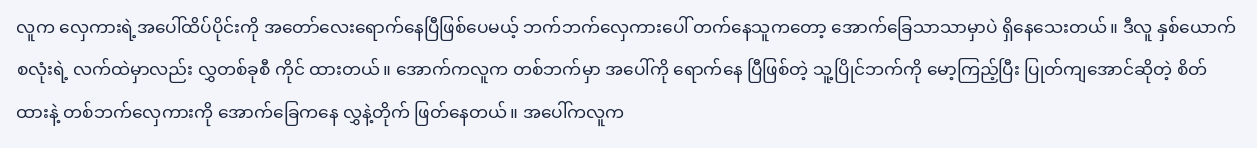လူက လှေကားရဲ့အပေါ်ထိပ်ပိုင်းကို အတော်လေးရောက်နေပြီဖြစ်ပေမယ့် ဘက်ဘက်လှေကားပေါ် တက်နေသူကတော့ အောက်ခြေသာသာမှာပဲ ရှိနေသေးတယ်။ ဒီလူ နှစ်ယောက်စလုံးရဲ့ လက်ထဲမှာလည်း လွှတစ်ခုစီ ကိုင် ထားတယ်။ အောက်ကလူက တစ်ဘက်မှာ အပေါ်ကို ရောက်နေ ပြီဖြစ်တဲ့ သူ့ပြိုင်ဘက်ကို မော့ကြည့်ပြီး ပြုတ်ကျအောင်ဆိုတဲ့ စိတ်ထားနဲ့ တစ်ဘက်လှေကားကို အောက်ခြေကနေ လွှနဲ့တိုက် ဖြတ်နေတယ်။ အပေါ်ကလူက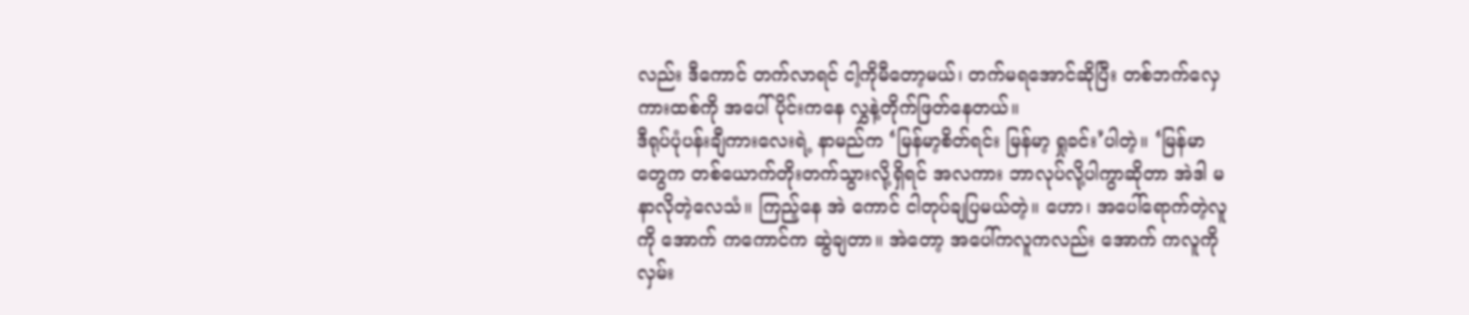လည်း ဒီကောင် တက်လာရင် ငါ့ကိုမီတော့မယ်၊ တက်မရအောင်ဆိုပြီး တစ်ဘက်လှေကားထစ်ကို အပေါ်ပိုင်းကနေ လွှနဲ့တိုက်ဖြတ်နေတယ်။
ဒီရုပ်ပုံပန်းချီကားလေးရဲ့ နာမည်က ‘မြန်မာ့စိတ်ရင်း မြန်မာ့ ရှုခင်း’ပါတဲ့။ ‘မြန်မာတွေက တစ်ယောက်တိုးတက်သွားလို့ရှိရင် အလကား ဘာလုပ်လို့ပါကွာဆိုတာ အဲဒါ မနာလိုတဲ့လေသံ။ ကြည့်နေ အဲ ကောင် ငါတုပ်ချပြမယ်တဲ့။ ဟော၊ အပေါ်ရောက်တဲ့လူကို အောက် ကကောင်က ဆွဲချတာ။ အဲတော့ အပေါ်ကလူကလည်း အောက် ကလူကို လှမ်း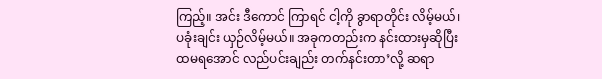ကြည့်။ အင်း ဒီကောင် ကြာရင် ငါ့ကို ခွာရာတိုင်း လိမ့်မယ်၊ ပခုံးချင်း ယှဉ်လိမ့်မယ်။ အခုကတည်းက နင်းထားမှဆိုပြီး ထမရအောင် လည်ပင်းချည်း တက်နင်းတာ’လို့ ဆရာ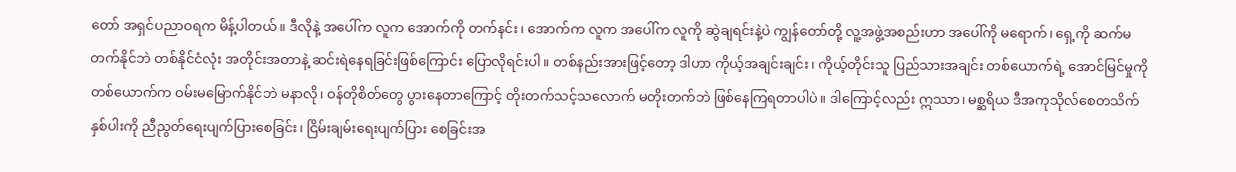တော် အရှင်ပညာဝရက မိန့်ပါတယ်။ ဒီလိုနဲ့ အပေါ်က လူက အောက်ကို တက်နင်း၊ အောက်က လူက အပေါ်က လူကို ဆွဲချရင်းနဲ့ပဲ ကျွန်တော်တို့ လူ့အဖွဲ့အစည်းဟာ အပေါ်ကို မရောက်၊ ရှေ့ကို ဆက်မတက်နိုင်ဘဲ တစ်နိုင်ငံလုံး အတိုင်းအတာနဲ့ ဆင်းရဲနေရခြင်းဖြစ်ကြောင်း ပြောလိုရင်းပါ။ တစ်နည်းအားဖြင့်တော့ ဒါဟာ ကိုယ့်အချင်းချင်း၊ ကိုယ့်တိုင်းသူ ပြည်သားအချင်း တစ်ယောက်ရဲ့ အောင်မြင်မှုကို တစ်ယောက်က ဝမ်းမမြောက်နိုင်ဘဲ မနာလို၊ ဝန်တိုစိတ်တွေ ပွားနေတာကြောင့် တိုးတက်သင့်သလောက် မတိုးတက်ဘဲ ဖြစ်နေကြရတာပါပဲ။ ဒါကြောင့်လည်း ဣဿာ၊ မစ္ဆရိယ ဒီအကုသိုလ်စေတသိက် နှစ်ပါးကို ညီညွတ်ရေးပျက်ပြားစေခြင်း၊ ငြိမ်းချမ်းရေးပျက်ပြား စေခြင်းအ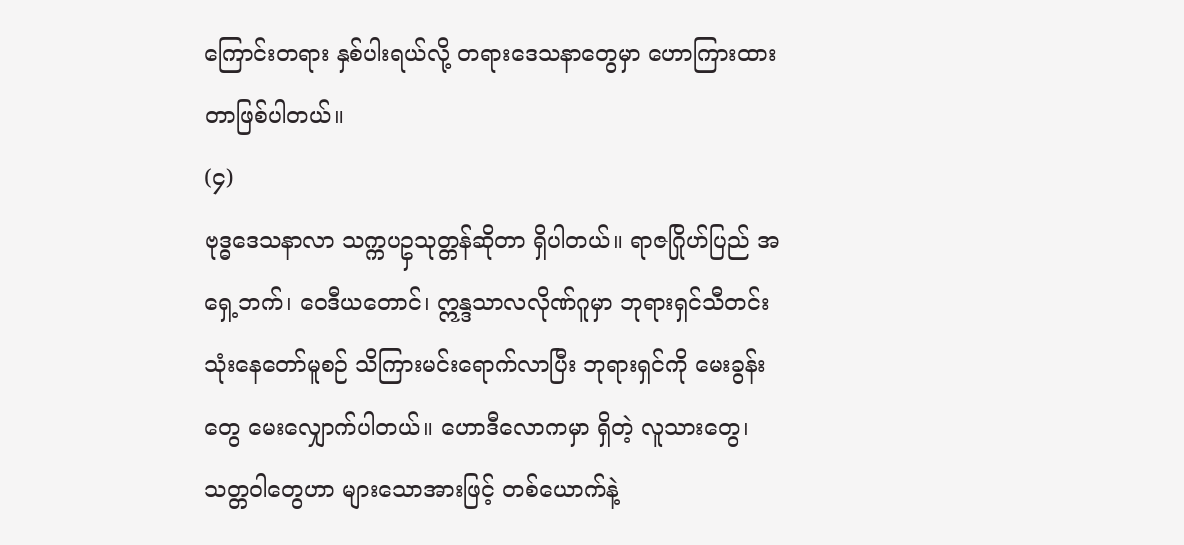ကြောင်းတရား နှစ်ပါးရယ်လို့ တရားဒေသနာတွေမှာ ဟောကြားထားတာဖြစ်ပါတယ်။
(၄)
ဗုဒ္ဓဒေသနာလာ သက္ကပဥှသုတ္တန်ဆိုတာ ရှိပါတယ်။ ရာဇဂြိုဟ်ပြည် အရှေ့ဘက်၊ ဝေဒီယတောင်၊ ဣန္ဒသာလလိုဏ်ဂူမှာ ဘုရားရှင်သီတင်းသုံးနေတော်မူစဉ် သိကြားမင်းရောက်လာပြီး ဘုရားရှင်ကို မေးခွန်းတွေ မေးလျှောက်ပါတယ်။ ဟောဒီလောကမှာ ရှိတဲ့ လူသားတွေ၊ သတ္တဝါတွေဟာ များသောအားဖြင့် တစ်ယောက်နဲ့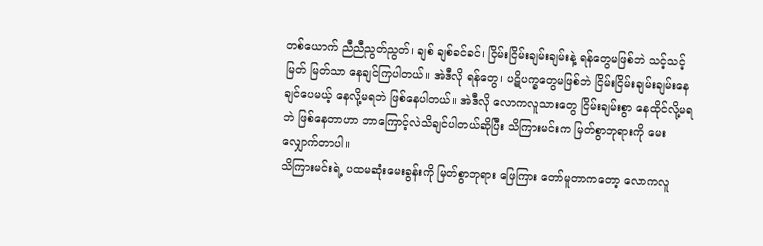တစ်ယောက် ညီညီညွတ်ညွတ်၊ ချစ် ချစ်ခင်ခင်၊ ငြိမ်းငြိမ်းချမ်းချမ်းနဲ့ ရန်တွေမဖြစ်ဘဲ သင့်သင့်မြတ် မြတ်သာ နေချင်ကြပါတယ်။ အဲဒီလို ရန်တွေ၊ ပဋိပက္ခတွေမဖြစ်ဘဲ ငြိမ်းငြိမ်းချမ်းချမ်းနေချင်ပေမယ့် နေလို့မရဘဲ ဖြစ်နေပါတယ်။ အဲဒီလို လောကလူသားတွေ ငြိမ်းချမ်းစွာ နေထိုင်လို့မရဘဲ ဖြစ်နေတာဟာ ဘာကြောင့်လဲသိချင်ပါတယ်ဆိုပြီး သိကြားမင်းက မြတ်စွာဘုရားကို မေးလျှောက်တာပါ။
သိကြားမင်းရဲ့ ပထမဆုံးမေးခွန်းကို မြတ်စွာဘုရား ဖြေကြား တော်မူတာကတော့ လောကလူ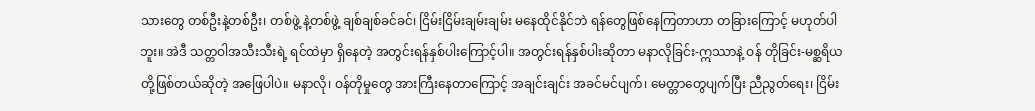သားတွေ တစ်ဦးနဲ့တစ်ဦး၊ တစ်ဖွဲ့ နဲ့တစ်ဖွဲ့ ချစ်ချစ်ခင်ခင်၊ ငြိမ်းငြိမ်းချမ်းချမ်း မနေထိုင်နိုင်ဘဲ ရန်တွေဖြစ်နေကြတာဟာ တခြားကြောင့် မဟုတ်ပါဘူး။ အဲဒီ သတ္တဝါအသီးသီးရဲ့ ရင်ထဲမှာ ရှိနေတဲ့ အတွင်းရန်နှစ်ပါးကြောင့်ပါ။ အတွင်းရန်နှစ်ပါးဆိုတာ မနာလိုခြင်း-ဣဿာနဲ့ ဝန် တိုခြင်း-မစ္ဆရိယတို့ဖြစ်တယ်ဆိုတဲ့ အဖြေပါပဲ။ မနာလို၊ ဝန်တိုမှုတွေ အားကြီးနေတာကြောင့် အချင်းချင်း အခင်မင်ပျက်၊ မေတ္တာတွေပျက်ပြီး ညီညွတ်ရေး၊ ငြိမ်း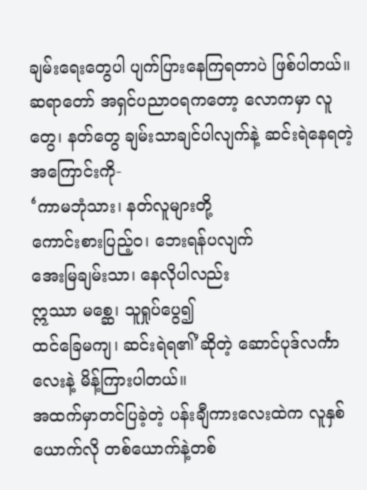ချမ်းရေးတွေပါ ပျက်ပြားနေကြရတာပဲ ဖြစ်ပါတယ်။
ဆရာတော် အရှင်ပညာဝရကတော့ လောကမှာ လူတွေ၊ နတ်တွေ ချမ်းသာချင်ပါလျက်နဲ့ ဆင်းရဲနေရတဲ့အကြောင်းကို-
‘ကာမဘုံသား၊ နတ်လူများတို့
ကောင်းစားပြည့်ဝ၊ ဘေးရန်ပလျက်
အေးမြချမ်းသာ၊ နေလိုပါလည်း
ဣဿာ မစ္ဆေ၊ သူရှုပ်ပွေ၍
ထင်ခြေမကျ၊ ဆင်းရဲရ၏’ဆိုတဲ့ ဆောင်ပုဒ်လင်္ကာလေးနဲ့ မိန့်ကြားပါတယ်။
အထက်မှာတင်ပြခဲ့တဲ့ ပန်းချီကားလေးထဲက လူနှစ်ယောက်လို တစ်ယောက်နဲ့တစ်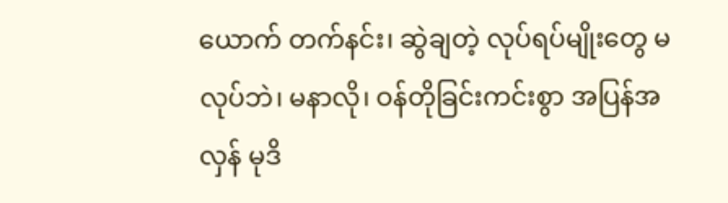ယောက် တက်နင်း၊ ဆွဲချတဲ့ လုပ်ရပ်မျိုးတွေ မလုပ်ဘဲ၊ မနာလို၊ ဝန်တိုခြင်းကင်းစွာ အပြန်အလှန် မုဒိ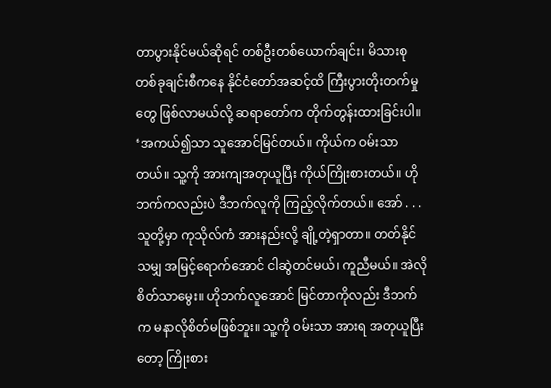တာပွားနိုင်မယ်ဆိုရင် တစ်ဦးတစ်ယောက်ချင်း၊ မိသားစုတစ်ခုချင်းစီကနေ နိုင်ငံတော်အဆင့်ထိ ကြီးပွားတိုးတက်မှုတွေ ဖြစ်လာမယ်လို့ ဆရာတော်က တိုက်တွန်းထားခြင်းပါ။ ‘အကယ်၍သာ သူအောင်မြင်တယ်။ ကိုယ်က ဝမ်းသာတယ်။ သူ့ကို အားကျအတုယူပြီး ကိုယ်ကြိုးစားတယ်။ ဟိုဘက်ကလည်းပဲ ဒီဘက်လူကို ကြည့်လိုက်တယ်။ အော် . . .သူတို့မှာ ကုသိုလ်ကံ အားနည်းလို့ ချို့တဲ့ရှာတာ။ တတ်နိုင်သမျှ အမြင့်ရောက်အောင် ငါဆွဲတင်မယ်၊ ကူညီမယ်။ အဲလိုစိတ်သာမွေး။ ဟိုဘက်လူအောင် မြင်တာကိုလည်း ဒီဘက်က မနာလိုစိတ်မဖြစ်ဘူး။ သူ့ကို ဝမ်းသာ အားရ အတုယူပြီးတော့ ကြိုးစား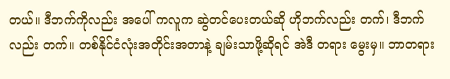တယ်။ ဒီဘက်ကိုလည်း အပေါ် ကလူက ဆွဲတင်ပေးတယ်ဆို ဟိုဘက်လည်း တက်၊ ဒီဘက်လည်း တက်။ တစ်နိုင်ငံလုံးအတိုင်းအတာနဲ့ ချမ်းသာဖို့ဆိုရင် အဲဒီ တရား မွေးမှ။ ဘာတရား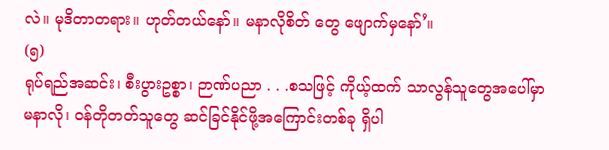လဲ။ မုဒိတာတရား။ ဟုတ်တယ်နော်။ မနာလိုစိတ် တွေ ဖျောက်မှနော်’။
(၅)
ရုပ်ရည်အဆင်း၊ စီးပွားဥစ္စာ၊ ဉာဏ်ပညာ . . .စသဖြင့် ကိုယ့်ထက် သာလွန်သူတွေအပေါ်မှာ မနာလို၊ ဝန်တိုတတ်သူတွေ ဆင်ခြင်နိုင်ဖို့အကြောင်းတစ်ခု ရှိပါ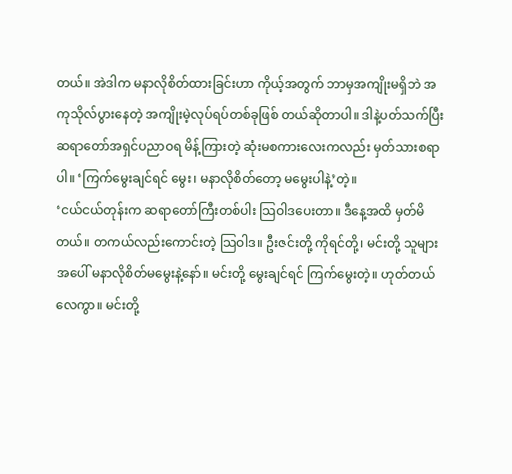တယ်။ အဲဒါက မနာလိုစိတ်ထားခြင်းဟာ ကိုယ့်အတွက် ဘာမှအကျိုးမရှိဘဲ အကုသိုလ်ပွားနေတဲ့ အကျိုးမဲ့လုပ်ရပ်တစ်ခုဖြစ် တယ်ဆိုတာပါ။ ဒါနဲ့ပတ်သက်ပြီး ဆရာတော်အရှင်ပညာဝရ မိန့်ကြားတဲ့ ဆုံးမစကားလေးကလည်း မှတ်သားစရာပါ။ ‘ကြက်မွေးချင်ရင် မွေး၊ မနာလိုစိတ်တော့ မမွေးပါနဲ့’တဲ့။
‘ငယ်ငယ်တုန်းက ဆရာတော်ကြီးတစ်ပါး သြဝါဒပေးတာ။ ဒီနေ့အထိ မှတ်မိတယ်။ တကယ်လည်းကောင်းတဲ့ သြဝါဒ။ ဦးဇင်းတို့ ကိုရင်တို့၊ မင်းတို့ သူများအပေါ် မနာလိုစိတ်မမွေးနဲ့နော်။ မင်းတို့ မွေးချင်ရင် ကြက်မွေးတဲ့။ ဟုတ်တယ်လေကွာ။ မင်းတို့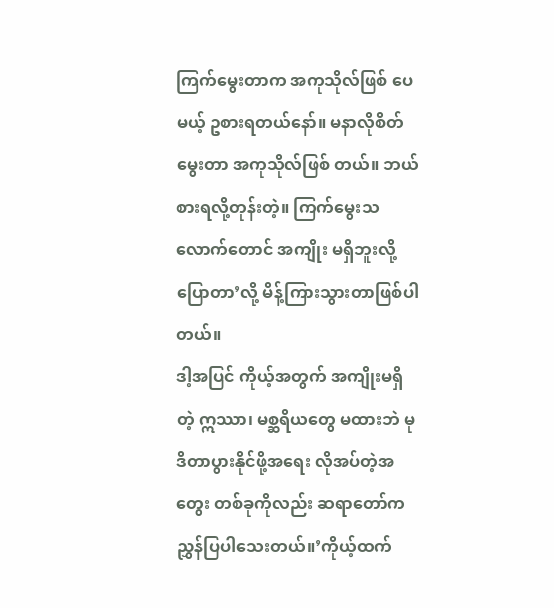ကြက်မွေးတာက အကုသိုလ်ဖြစ် ပေမယ့် ဥစားရတယ်နော်။ မနာလိုစိတ်မွေးတာ အကုသိုလ်ဖြစ် တယ်။ ဘယ်စားရလို့တုန်းတဲ့။ ကြက်မွေးသလောက်တောင် အကျိုး မရှိဘူးလို့ပြောတာ’လို့ မိန့်ကြားသွားတာဖြစ်ပါတယ်။
ဒါ့အပြင် ကိုယ့်အတွက် အကျိုးမရှိတဲ့ ဣဿာ၊ မစ္ဆရိယတွေ မထားဘဲ မုဒိတာပွားနိုင်ဖို့အရေး လိုအပ်တဲ့အတွေး တစ်ခုကိုလည်း ဆရာတော်က ညွှန်ပြပါသေးတယ်။’ကိုယ့်ထက်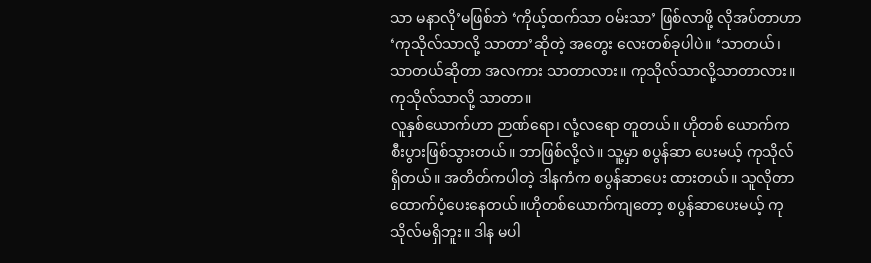သာ မနာလို’မဖြစ်ဘဲ ‘ကိုယ့်ထက်သာ ဝမ်းသာ’ ဖြစ်လာဖို့ လိုအပ်တာဟာ ‘ကုသိုလ်သာလို့ သာတာ’ဆိုတဲ့ အတွေး လေးတစ်ခုပါပဲ။ ‘သာတယ်၊ သာတယ်ဆိုတာ အလကား သာတာလား။ ကုသိုလ်သာလို့သာတာလား။ ကုသိုလ်သာလို့ သာတာ။
လူနှစ်ယောက်ဟာ ဉာဏ်ရော၊ လုံ့လရော တူတယ်။ ဟိုတစ် ယောက်က စီးပွားဖြစ်သွားတယ်။ ဘာဖြစ်လို့လဲ။ သူ့မှာ စပွန်ဆာ ပေးမယ့် ကုသိုလ်ရှိတယ်။ အတိတ်ကပါတဲ့ ဒါနကံက စပွန်ဆာပေး ထားတယ်။ သူလိုတာ ထောက်ပံ့ပေးနေတယ်။ဟိုတစ်ယောက်ကျတော့ စပွန်ဆာပေးမယ့် ကုသိုလ်မရှိဘူး။ ဒါန မပါ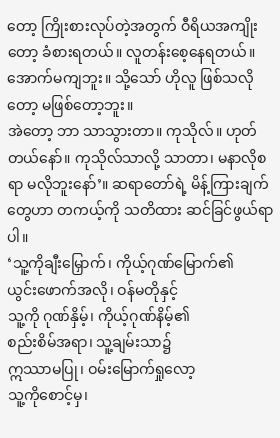တော့ ကြိုးစားလုပ်တဲ့အတွက် ဝီရိယအကျိုးတော့ ခံစားရတယ်။ လူတန်းစေ့နေရတယ်။ အောက်မကျဘူး။ သို့သော် ဟိုလူ ဖြစ်သလိုတော့ မဖြစ်တော့ဘူး။
အဲတော့ ဘာ သာသွားတာ။ ကုသိုလ်။ ဟုတ်တယ်နော်။ ကုသိုလ်သာလို့ သာတာ၊ မနာလိုစရာ မလိုဘူးနော်’။ ဆရာတော်ရဲ့ မိန့်ကြားချက်တွေဟာ တကယ့်ကို သတိထား ဆင်ခြင်ဖွယ်ရာပါ။
‘သူ့ကိုချီးမြှောက်၊ ကိုယ့်ဂုဏ်မြောက်၏
ယွင်းဖောက်အလို၊ ဝန်မတိုနှင့်
သူ့ကို ဂုဏ်နှိမ့်၊ ကိုယ့်ဂုဏ်နိမ့်၏
စည်းစိမ်အရာ၊ သူ့ချမ်းသာ၌
ဣဿာမပြု၊ ဝမ်းမြောက်ရှုလော့
သူ့ကိုစောင့်မှ၊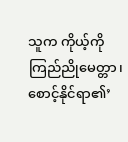သူက ကိုယ့်ကို
ကြည်ညိုမေတ္တာ၊ စောင့်နိုင်ရာ၏’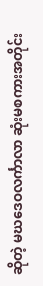ဆိုတဲ့ မဃဒေဝလင်္ကာလာ ဆုံးမစကားအတိုင်း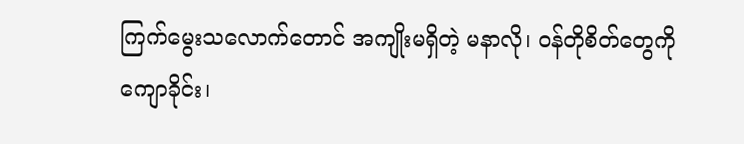ကြက်မွေးသလောက်တောင် အကျိုးမရှိတဲ့ မနာလို၊ ဝန်တိုစိတ်တွေကို ကျောခိုင်း၊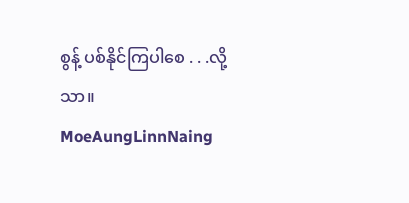စွန့် ပစ်နိုင်ကြပါစေ . . .လို့သာ။
MoeAungLinnNaing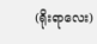(ရိုးရာလေး)